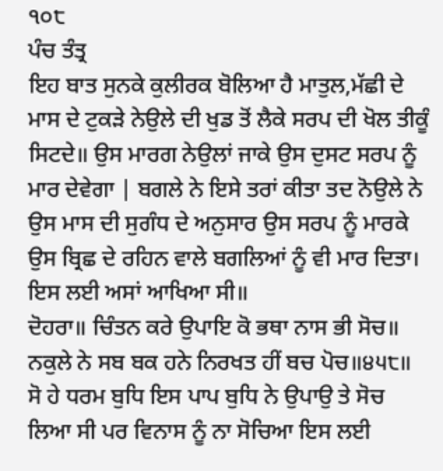੧੦੮
ਪੰਚ ਤੰਤ੍ਰ
ਇਹ ਬਾਤ ਸੁਨਕੇ ਕੁਲੀਰਕ ਬੋਲਿਆ ਹੈ ਮਾਤੁਲ,ਮੱਛੀ ਦੇ ਮਾਸ ਦੇ ਟੁਕੜੇ ਨੇਉਲੇ ਦੀ ਖੁਡ ਤੋਂ ਲੈਕੇ ਸਰਪ ਦੀ ਖੋਲ ਤੀਕੂੰ ਸਿਟਦੇ॥ ਉਸ ਮਾਰਗ ਨੇਉਲਾਂ ਜਾਕੇ ਉਸ ਦੁਸਟ ਸਰਪ ਨੂੰ ਮਾਰ ਦੇਵੇਗਾ | ਬਗਲੇ ਨੇ ਇਸੇ ਤਰਾਂ ਕੀਤਾ ਤਦ ਨੋਉਲੇ ਨੇ ਉਸ ਮਾਸ ਦੀ ਸੁਗੰਧ ਦੇ ਅਨੁਸਾਰ ਉਸ ਸਰਪ ਨੂੰ ਮਾਰਕੇ ਉਸ ਬ੍ਰਿਛ ਦੇ ਰਹਿਨ ਵਾਲੇ ਬਗਲਿਆਂ ਨੂੰ ਵੀ ਮਾਰ ਦਿਤਾ। ਇਸ ਲਈ ਅਸਾਂ ਆਖਿਆ ਸੀ॥
ਦੋਹਰਾ॥ ਚਿੰਤਨ ਕਰੇ ਉਪਾਇ ਕੋ ਭਥਾ ਨਾਸ ਭੀ ਸੋਚ॥
ਨਕੁਲੇ ਨੇ ਸਬ ਬਕ ਹਨੇ ਨਿਰਖਤ ਹੀਂ ਬਚ ਪੋਚ॥੪੫੮॥
ਸੋ ਹੇ ਧਰਮ ਬੁਧਿ ਇਸ ਪਾਪ ਬੁਧਿ ਨੇ ਉਪਾਉ ਤੇ ਸੋਚ ਲਿਆ ਸੀ ਪਰ ਵਿਨਾਸ ਨੂੰ ਨਾ ਸੋਚਿਆ ਇਸ ਲਈ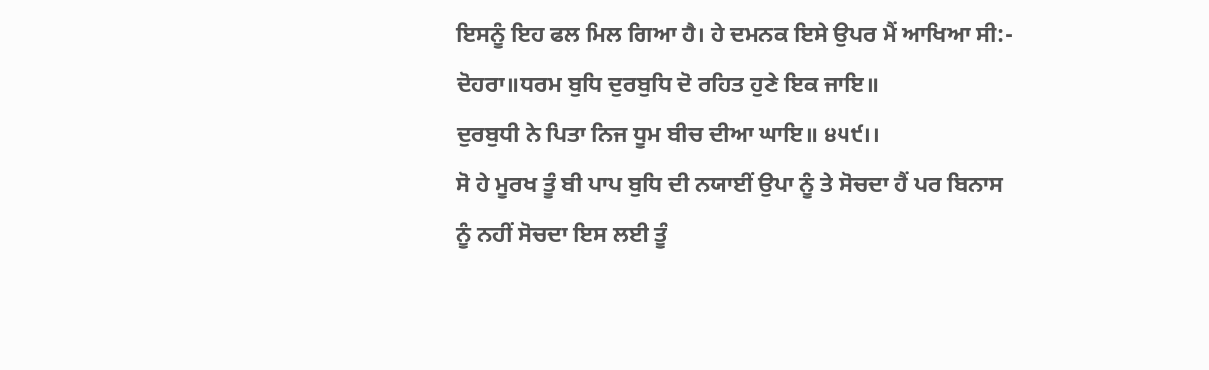ਇਸਨੂੰ ਇਹ ਫਲ ਮਿਲ ਗਿਆ ਹੈ। ਹੇ ਦਮਨਕ ਇਸੇ ਉਪਰ ਮੈਂ ਆਖਿਆ ਸੀ:-
ਦੋਹਰਾ॥ਧਰਮ ਬੁਧਿ ਦੁਰਬੁਧਿ ਦੋ ਰਹਿਤ ਹੁਣੇ ਇਕ ਜਾਇ॥
ਦੁਰਬੁਧੀ ਨੇ ਪਿਤਾ ਨਿਜ ਧੂਮ ਬੀਚ ਦੀਆ ਘਾਇ॥ ੪੫੯।।
ਸੋ ਹੇ ਮੂਰਖ ਤੂੰ ਬੀ ਪਾਪ ਬੁਧਿ ਦੀ ਨਯਾਈਂ ਉਪਾ ਨੂੰ ਤੇ ਸੋਚਦਾ ਹੈਂ ਪਰ ਬਿਨਾਸ ਨੂੰ ਨਹੀਂ ਸੋਚਦਾ ਇਸ ਲਈ ਤੂੰ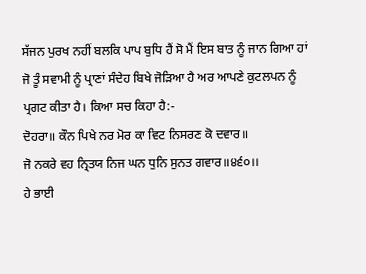ਸੱਜਨ ਪੁਰਖ ਨਹੀਂ ਬਲਕਿ ਪਾਪ ਬੁਧਿ ਹੈਂ ਸੋ ਮੈਂ ਇਸ ਬਾਤ ਨੂੰ ਜਾਨ ਗਿਆ ਹਾਂ ਜੋ ਤੂੰ ਸਵਾਮੀ ਨੂੰ ਪ੍ਰਾਣਾਂ ਸੰਦੇਹ ਬਿਖੇ ਜੋੜਿਆ ਹੈ ਅਰ ਆਪਣੇ ਕੁਟਲਪਨ ਨੂੰ ਪ੍ਰਗਟ ਕੀਤਾ ਹੈ। ਕਿਆ ਸਚ ਕਿਹਾ ਹੈ:-
ਦੋਹਰਾ॥ ਕੌਨ ਪਿਖੇ ਨਰ ਮੋਰ ਕਾ ਵਿਟ ਨਿਸਰਣ ਕੋ ਦਵਾਰ॥
ਜੋ ਨਕਰੇ ਵਹ ਨ੍ਰਿਤਯ ਨਿਜ ਘਨ ਧੁਨਿ ਸੁਨਤ ਗਵਾਰ॥੪੬੦।।
ਹੇ ਭਾਈ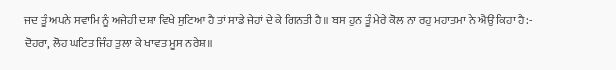ਜਦ ਤੂੰ ਅਪਨੇ ਸਵਾਮਿ ਨੂੰ ਅਜੇਹੀ ਦਸ਼ਾ ਵਿਖੇ ਸੁਟਿਆ ਹੈ ਤਾਂ ਸਾਡੇ ਜੇਹਾਂ ਦੇ ਕੇ ਗਿਨਤੀ ਹੈ॥ ਬਸ ਹੁਨ ਤੂੰ ਮੇਰੇ ਕੋਲ ਨਾ ਰਹੁ ਮਹਾਤਮਾ ਨੇ ਐਉਂ ਕਿਹਾ ਹੈ:-
ਦੋਹਰਾ, ਲੋਹ ਘਟਿਤ ਜਿੰਹ ਤੁਲਾ ਕੇ ਖਾਵਤ ਮੂਸ ਨਰੇਸ਼॥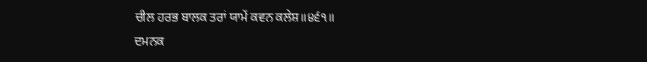ਚੀਲ ਹਰਭ ਬਾਲਕ ਤਰਾਂ ਯਾਮੇਂ ਕਵਨ ਕਲੇਸ਼॥੪੬੧॥
ਦਮਨਕ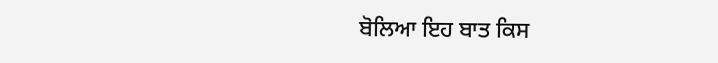ਬੋਲਿਆ ਇਹ ਬਾਤ ਕਿਸ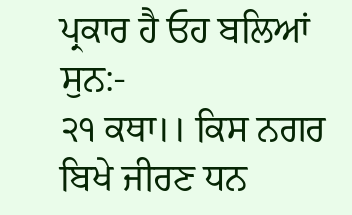ਪ੍ਰਕਾਰ ਹੈ ਓਹ ਬਲਿਆਂ ਸੁਨ:-
੨੧ ਕਥਾ।। ਕਿਸ ਨਗਰ ਬਿਖੇ ਜੀਰਣ ਧਨ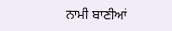ਨਾਮੀ ਬਾਣੀਆਂ